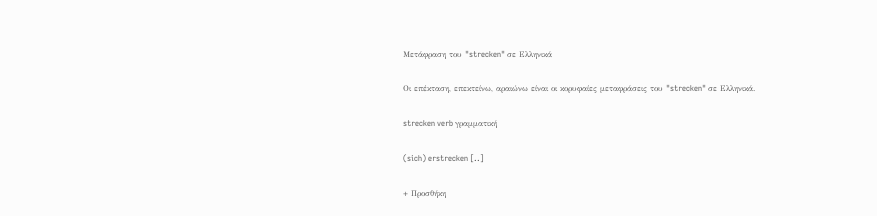Μετάφραση του "strecken" σε Ελληνικά

Οι επέκταση, επεκτείνω, αραιώνω είναι οι κορυφαίες μεταφράσεις του "strecken" σε Ελληνικά.

strecken verb γραμματική

(sich) erstrecken [..]

+ Προσθήκη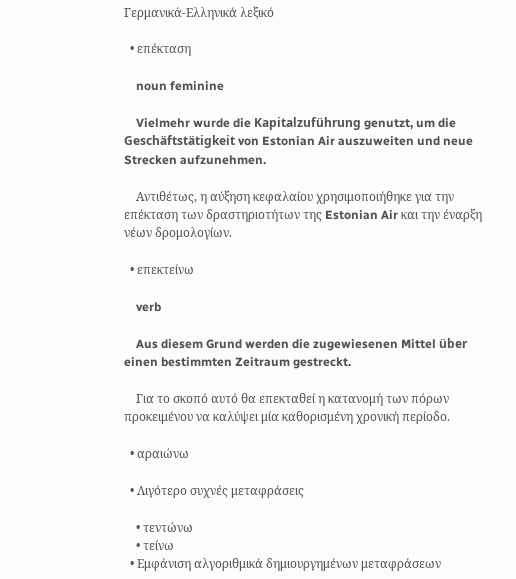Γερμανικά-Ελληνικά λεξικό

  • επέκταση

    noun feminine

    Vielmehr wurde die Kapitalzuführung genutzt, um die Geschäftstätigkeit von Estonian Air auszuweiten und neue Strecken aufzunehmen.

    Αντιθέτως, η αύξηση κεφαλαίου χρησιμοποιήθηκε για την επέκταση των δραστηριοτήτων της Estonian Air και την έναρξη νέων δρομολογίων.

  • επεκτείνω

    verb

    Aus diesem Grund werden die zugewiesenen Mittel über einen bestimmten Zeitraum gestreckt.

    Για το σκοπό αυτό θα επεκταθεί η κατανομή των πόρων προκειμένου να καλύψει μία καθορισμένη χρονική περίοδο.

  • αραιώνω

  • Λιγότερο συχνές μεταφράσεις

    • τεντώνω
    • τείνω
  • Εμφάνιση αλγοριθμικά δημιουργημένων μεταφράσεων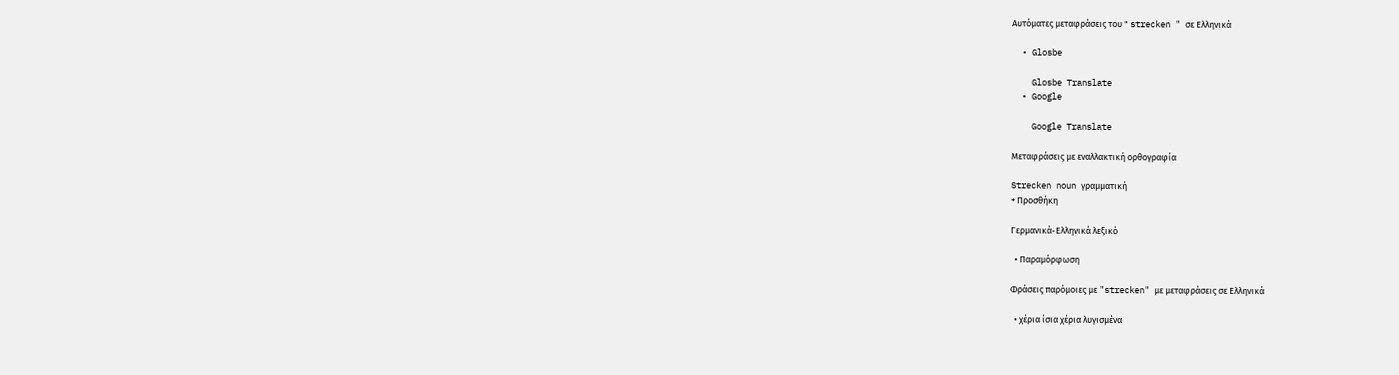Αυτόματες μεταφράσεις του " strecken " σε Ελληνικά

  • Glosbe

    Glosbe Translate
  • Google

    Google Translate

Μεταφράσεις με εναλλακτική ορθογραφία

Strecken noun γραμματική
+ Προσθήκη

Γερμανικά-Ελληνικά λεξικό

  • Παραμόρφωση

Φράσεις παρόμοιες με "strecken" με μεταφράσεις σε Ελληνικά

  • χέρια ίσια χέρια λυγισμένα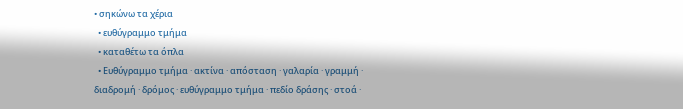• σηκώνω τα χέρια
  • ευθύγραμμο τμήμα
  • καταθέτω τα όπλα
  • Ευθύγραμμο τμήμα · ακτίνα · απόσταση · γαλαρία · γραμμή · διαδρομή · δρόμος · ευθύγραμμο τμήμα · πεδίο δράσης · στοά ·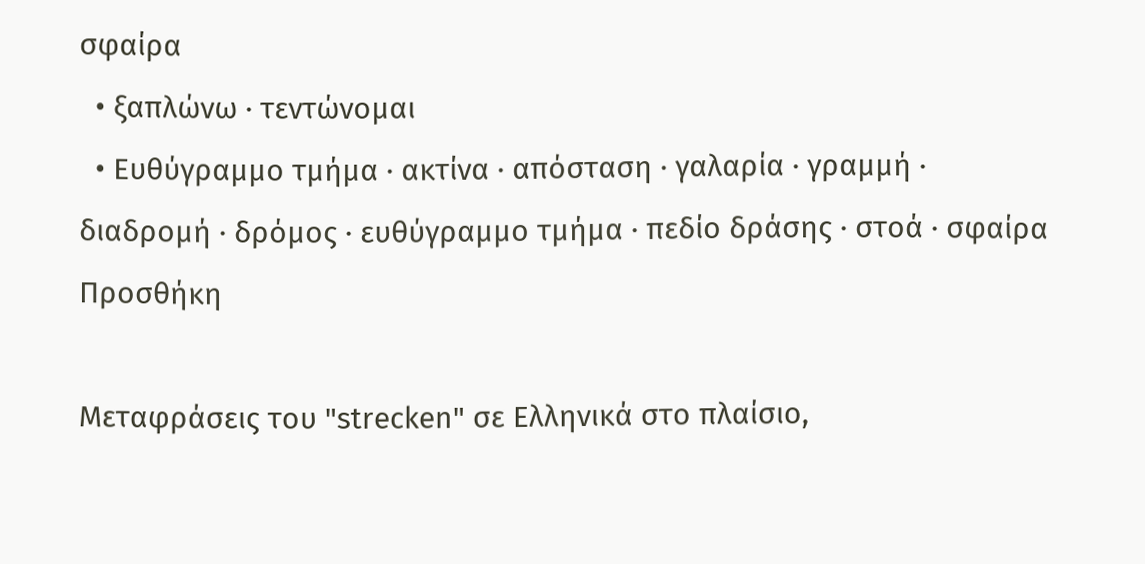σφαίρα
  • ξαπλώνω · τεντώνομαι
  • Ευθύγραμμο τμήμα · ακτίνα · απόσταση · γαλαρία · γραμμή · διαδρομή · δρόμος · ευθύγραμμο τμήμα · πεδίο δράσης · στοά · σφαίρα
Προσθήκη

Μεταφράσεις του "strecken" σε Ελληνικά στο πλαίσιο,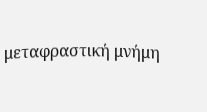μεταφραστική μνήμη